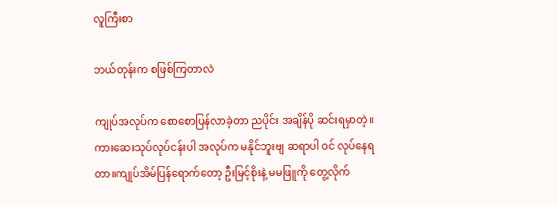လူကြီးစာ

ဘယ်တုန်းက စဖြစ်ကြတာလဲ

ကျုပ်အလုပ်က စောစောပြန်လာခဲ့တာ ညပိုင်း အချိန်ပို ဆင်းရမှာတဲ့။ကားဆေးသုပ်လုပ်ငန်းပါ အလုပ်က မနိုင်ဘူးဗျ ဆရာပါ ဝင် လုပ်နေရတာ။ကျုပ်အိမ်ပြန်ရောက်တော့ ဦးမြင့်စိုးနဲ့ မမဖြူကို တွေ့လိုက်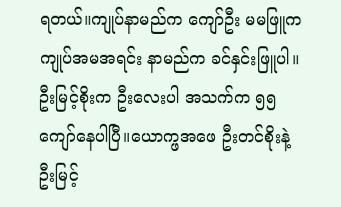ရတယ်။ကျုပ်နာမည်က ကျော်ဦး မမဖြူက ကျုပ်အမအရင်း နာမည်က ခင်နှင်းဖြူပါ။ဦးမြင့်စိုးက ဦးလေးပါ အသက်က ၅၅ကျော်နေပါပြီ။ယောက္ဖအဖေ ဦးတင်စိုးနဲ့ ဦးမြင့်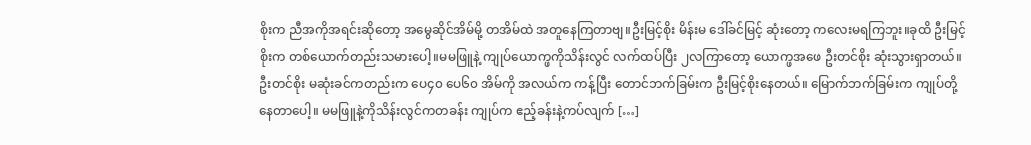စိုးက ညီအကိုအရင်းဆိုတော့ အမွေဆိုင်အိမ်မို့ တအိမ်ထဲ အတူနေကြတာဗျ။ဦးမြင့်စိုး မိန်းမ ဒေါ်ခင်မြင့် ဆုံးတော့ ကလေးမရကြဘူး။ခုထိ ဦးမြင့်စိုးက တစ်ယောက်တည်းသမားပေါ့။မမဖြူနဲ့ ကျုပ်ယောက္ဖကိုသိန်းလွင် လက်ထပ်ပြီး ၂လကြာတော့ ယောက္ဖအဖေ ဦးတင်စိုး ဆုံးသွားရှာတယ်။ ဦးတင်စိုး မဆုံးခင်ကတည်းက ပေ၄၀ ပေ၆၀ အိမ်ကို အလယ်က ကန့်ပြီး တောင်ဘက်ခြမ်းက ဦးမြင့်စိုးနေတယ်။ မြောက်ဘက်ခြမ်းက ကျုပ်တို့ နေတာပေါ့။ မမဖြူနဲ့ကိုသိန်းလွင်ကတခန်း ကျုပ်က ဧည့်ခန်းနဲ့ကပ်လျက် […]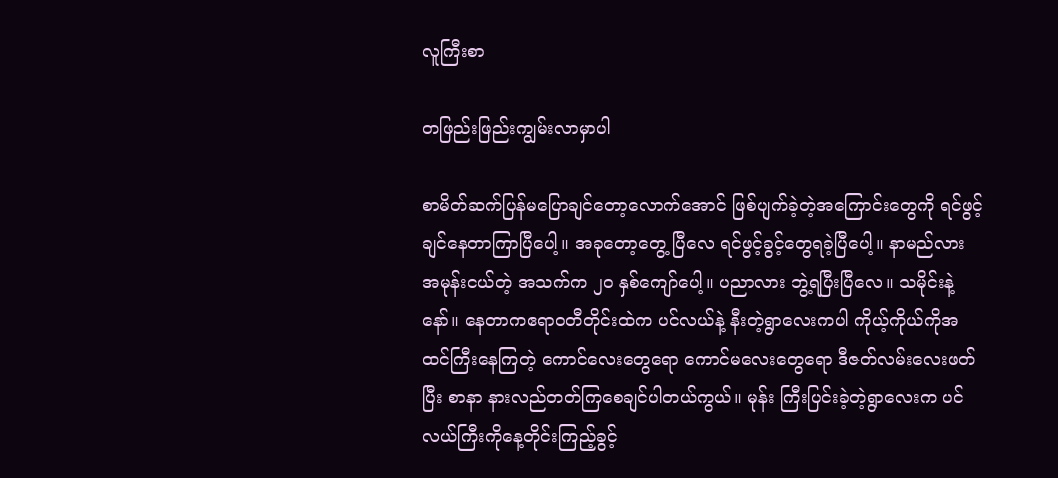လူကြီးစာ

တဖြည်းဖြည်းကျွမ်းလာမှာပါ

စာမိတ်ဆက်ပြန်မပြောချင်တော့လောက်အောင် ဖြစ်ပျက်ခဲ့တဲ့အကြောင်းတွေကို ရင်ဖွင့်ချင်နေတာကြာပြီပေါ့။ အခုတော့တွေ့ ပြီလေ ရင်ဖွင့်ခွင့်တွေရခဲ့ပြီပေါ့။ နာမည်လား အမုန်းငယ်တဲ့ အသက်က ၂၀ နှစ်ကျော်ပေါ့။ ပညာလား ဘွဲ့ရပြီးပြီလေ။ သမိုင်းနဲ့နော်။ နေတာကဧရာဝတီတိုင်းထဲက ပင်လယ်နဲ့ နီးတဲ့ရွာလေးကပါ ကိုယ့်ကိုယ်ကိုအထင်ကြီးနေကြတဲ့ ကောင်လေးတွေရော ကောင်မလေးတွေရော ဒီဇတ်လမ်းလေးဖတ်ပြီး စာနာ နားလည်တတ်ကြစေချင်ပါတယ်ကွယ်။ မုန်း ကြီးပြင်းခဲ့တဲ့ရွာလေးက ပင်လယ်ကြီးကိုနေ့တိုင်းကြည့်ခွင့်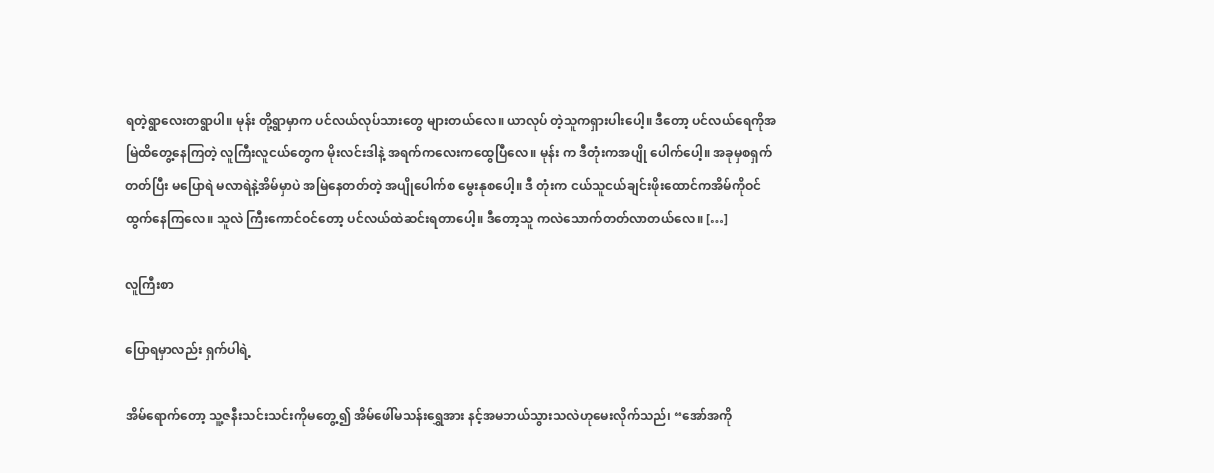ရတဲ့ရွာလေးတရွာပါ။ မုန်း တို့ရွာမှာက ပင်လယ်လုပ်သားတွေ များတယ်လေ။ ယာလုပ် တဲ့သူကရှားပါးပေါ့။ ဒီတော့ ပင်လယ်ရေကိုအမြဲထိတွေ့နေကြတဲ့ လူကြီးလူငယ်တွေက မိုးလင်းဒါနဲ့ အရက်ကလေးကထွေပြီလေ။ မုန်း က ဒီတုံးကအပျို ပေါက်ပေါ့။ အခုမှစရှက်တတ်ပြီး မပြောရဲ မလာရဲနဲ့အိမ်မှာပဲ အမြဲနေတတ်တဲ့ အပျိုပေါက်စ မွေးနုစပေါ့။ ဒီ တုံးက ငယ်သူငယ်ချင်းဖိုးထောင်ကအိမ်ကိုဝင်ထွက်နေကြလေ။ သူလဲ ကြီးကောင်ဝင်တော့ ပင်လယ်ထဲဆင်းရတာပေါ့။ ဒီတော့သူ ကလဲသောက်တတ်လာတယ်လေ။ […]

လူကြီးစာ

ပြောရမှာလည်း ရှက်ပါရဲ့

အိမ်ရောက်တော့ သူ့ဇနီးသင်းသင်းကိုမတွေ့၍ အိမ်ဖေါ်မသန်းရွှေအား နင့်အမဘယ်သွားသလဲဟုမေးလိုက်သည်၊ “အော်အကို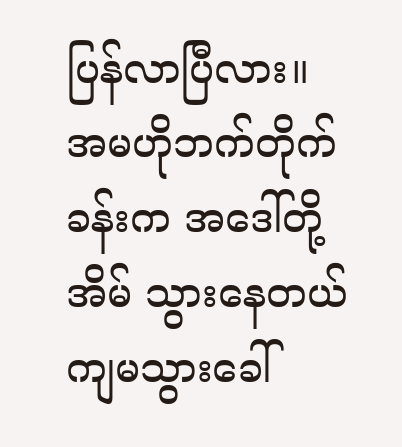ပြန်လာပြီလား။ အမဟိုဘက်တိုက်ခန်းက အဒေါ်တို့အိမ် သွားနေတယ် ကျမသွားခေါ်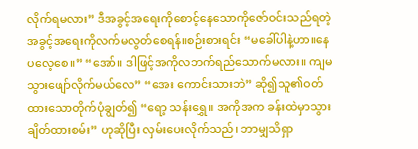လိုက်ရမလား” ဒီအခွင့်အရေးကိုစောင့်နေသောကိုဇော်ဝင်းသည်ရတဲ့အခွင့်အရေးကိုလက်မလွတ်စေရန်။စဉ်းစားရင်း “မခေါ်ပါနဲ့ဟာ။နေပလေ့စေ။” “အော်။ ဒါဖြင့်အကိုလဘက်ရည်သောက်မလား။ ကျမသွားဖျော်လိုက်မယ်လေ” “အေး ကောင်းသားဘဲ” ဆို၍သူ၏ဝတ်ထားသောတိုက်ပုံချွတ်၍ “ရော့ သန်းရွှေ။ အကိုအက ခန်းထဲမှာသွားချိတ်ထားစမ်း” ဟုဆိုပြီး လှမ်းပေးလိုက်သည်၊ ဘာမျှသိရှာ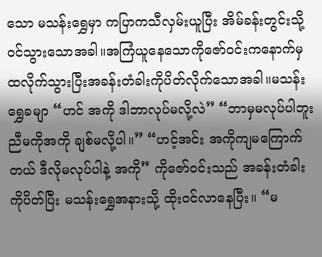သော မသန်းရွှေမှာ ကပြာကသီလှမ်းယူပြီး အိမ်ခန်းတွင်းသို့ဝင်သွားသောအခါ။အကြံယူနေသောကိုဇော်ဝင်းကနောက်မှထလိုက်သွားပြီးအခန်းတံခါးကိုပိတ်လိုက်သောအခါ။မသန်းရွှေခမျာ “ဟင် အကို ဒါဘာလုပ်မလို့လဲ” “ဘာမှမလုပ်ပါဘူး ညီမကိုအကို ချစ်မလို့ပါ။” “ဟင့်အင်း အကိုကျမကြောက်တယ် ဒီလိုမလုပ်ပါနဲ့ အကို” ကိုဇော်ဝင်းသည် အခန်းတံခါးကိုပိတ်ပြီး မသန်းရွှေအနားသို့ ထိုးဝင်လာနေပြီး။ “မ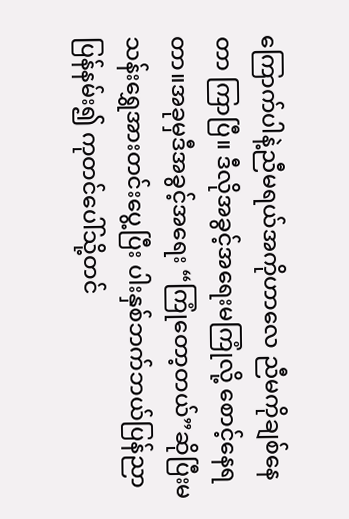ကြောက်ပါနဲ့ညီမရယ်အကိုဟာလေ ညီမကိုချစ်နေတာ ကြာပြီ။ ဒီလိုအခွင့်အရေးမကြုံလို့ စောင့်နေရတာ။အခုမှဒီအခွင့်အရေး “ကြုံတော့တယ်”ဆိုပြီးမသန်းရွှေအားတင်းပွေ့ပြီး ပါးနှစ်ဘက်ဘယ်ပြန်ညာပြန်နမ်း၍ ကုတင်ပေါ်သို့တင်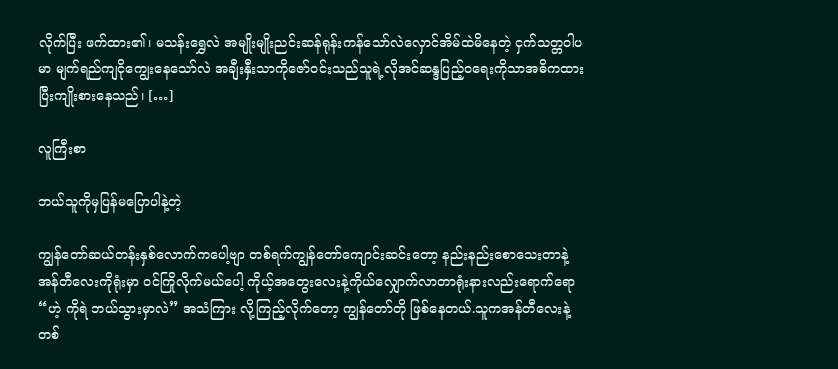လိုက်ပြီး ဖက်ထား၏၊ မသန်းရွှေလဲ အမျိုးမျိုးညင်းဆန်ရုန်းကန်သော်လဲလှောင်အိမ်ထဲမိနေတဲ့ ငှက်သတ္တဝါပမာ မျက်ရည်ကျငိုကျွေးနေသော်လဲ အချီးနှီးသာကိုဇော်ဝင်းသည်သူရဲ့လိုအင်ဆန္ဒပြည့်ဝရေးကိုသာအဓိကထားပြီးကျိုးစားနေသည်၊ […]

လူကြီးစာ

ဘယ်သူကိုမှပြန်မပြောပါနဲ့တဲ့

ကျွန်တော်ဆယ်တန်းနှစ်လောက်ကပေါ့ဗျာ တစ်ရက်ကျွန်တော်ကျောင်းဆင်းတော့ နည်းနည်းစောသေးတာနဲ့ အန်တီလေးကိုရုံးမှာ ဝင်ကြိုလိုက်မယ်ပေါ့ ကိုယ့်အတွေးလေးနဲ့ကိုယ်လျှောက်လာတာရုံးနားလည်းရောက်ရော “ဟဲ့ ကိုရဲ ဘယ်သွားမှာလဲ” အသံကြား လို့ကြည့်လိုက်တော့ ကျွန်တော်တို ဖြစ်နေတယ်.သူကအန်တီလေးနဲ့တစ်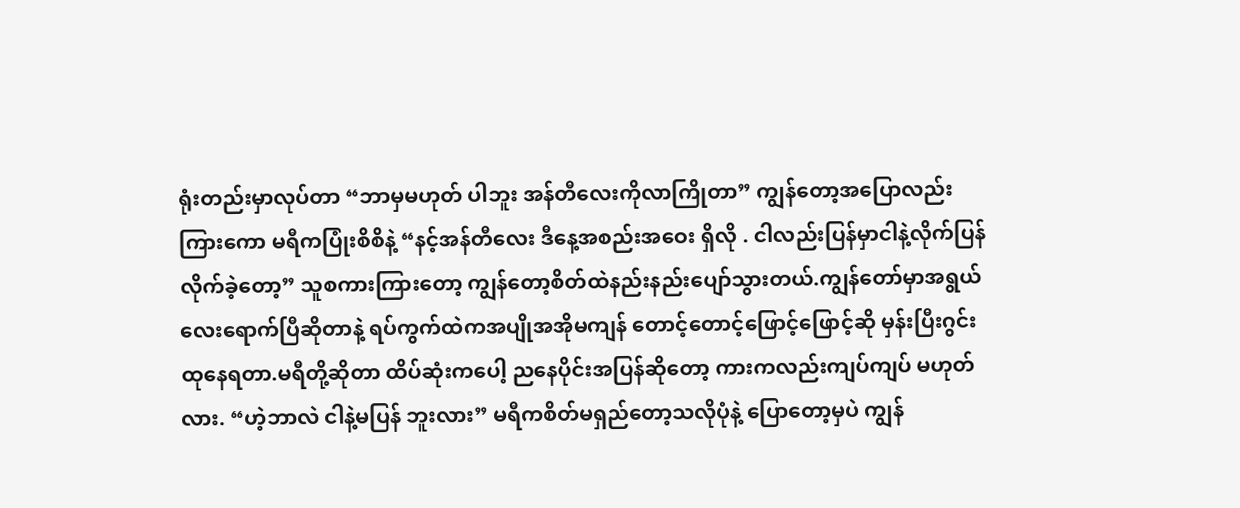ရုံးတည်းမှာလုပ်တာ “ဘာမှမဟုတ် ပါဘူး အန်တီလေးကိုလာကြိုတာ” ကျွန်တော့အပြောလည်းကြားကော မရီကပြုံးစိစိနဲ့ “နင့်အန်တီလေး ဒီနေ့အစည်းအဝေး ရှိလို . ငါလည်းပြန်မှာငါနဲ့လိုက်ပြန်လိုက်ခဲ့တော့” သူစကားကြားတော့ ကျွန်တော့စိတ်ထဲနည်းနည်းပျော်သွားတယ်.ကျွန်တော်မှာအရွယ်လေးရောက်ပြီဆိုတာနဲ့ ရပ်ကွက်ထဲကအပျိုအအိုမကျန် တောင့်တောင့်ဖြောင့်ဖြောင့်ဆို မှန်းပြီးဂွင်း ထုနေရတာ.မရီတို့ဆိုတာ ထိပ်ဆုံးကပေါ့ ညနေပိုင်းအပြန်ဆိုတော့ ကားကလည်းကျပ်ကျပ် မဟုတ်လား. “ဟဲ့ဘာလဲ ငါနဲ့မပြန် ဘူးလား” မရီကစိတ်မရှည်တော့သလိုပုံနဲ့ ပြောတော့မှပဲ ကျွန်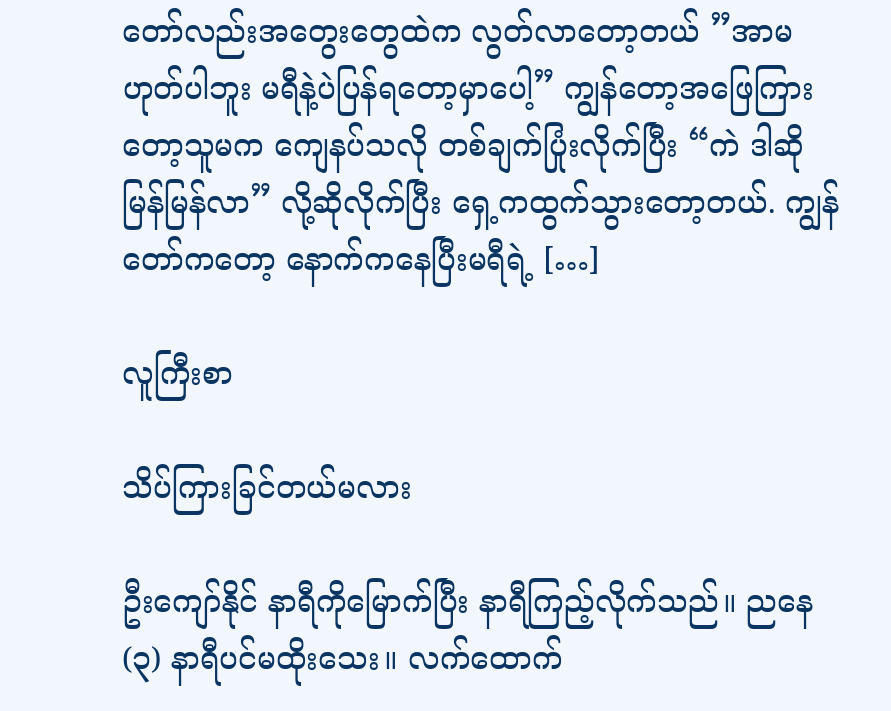တော်လည်းအတွေးတွေထဲက လွတ်လာတော့တယ် ”အာမဟုတ်ပါဘူး မရီနဲ့ပဲပြန်ရတော့မှာပေါ့” ကျွန်တော့အဖြေကြားတော့သူမက ကျေနပ်သလို တစ်ချက်ပြုံးလိုက်ပြီး “ကဲ ဒါဆို မြန်မြန်လာ” လို့ဆိုလိုက်ပြီး ရှေ့ကထွက်သွားတော့တယ်. ကျွန်တော်ကတော့ နောက်ကနေပြီးမရီရဲ့ […]

လူကြီးစာ

သိပ်ကြားခြင်တယ်မလား

ဦးကျော်နိုင် နာရီကိုမြောက်ပြီး နာရီကြည့်လိုက်သည်။ ညနေ(၃) နာရီပင်မထိုးသေး။ လက်ထောက်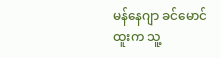မန်နေဂျာ ခင်မောင်ထူးက သူ့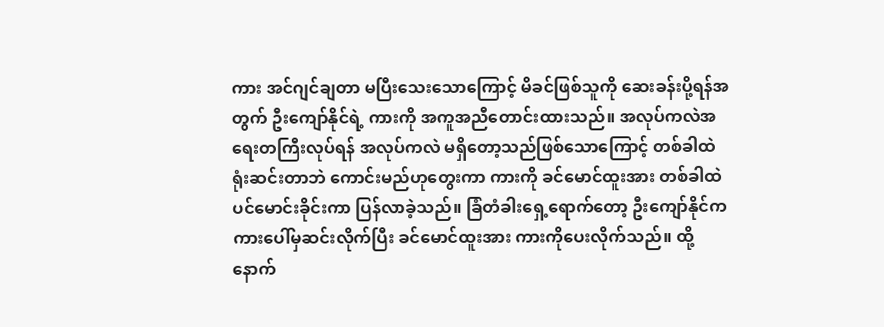ကား အင်ဂျင်ချတာ မပြီးသေးသောကြောင့် မိခင်ဖြစ်သူကို ဆေးခန်းပို့ရန်အတွက် ဦးကျော်နိုင်ရဲ့ ကားကို အကူအညီတောင်းထားသည်။ အလုပ်ကလဲအရေးတကြီးလုပ်ရန် အလုပ်ကလဲ မရှိတော့သည်ဖြစ်သောကြောင့် တစ်ခါထဲ ရုံးဆင်းတာဘဲ ကောင်းမည်ဟုတွေးကာ ကားကို ခင်မောင်ထူးအား တစ်ခါထဲပင်မောင်းခိုင်းကာ ပြန်လာခဲ့သည်။ ခြံတံခါးရှေ့ရောက်တော့ ဦးကျော်နိုင်က ကားပေါ်မှဆင်းလိုက်ပြီး ခင်မောင်ထူးအား ကားကိုပေးလိုက်သည်။ ထို့နောက်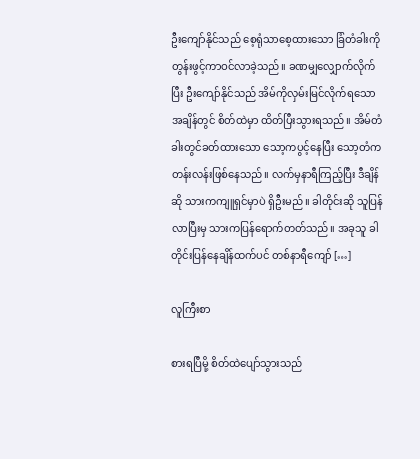ဦးကျော်နိုင်သည် စေ့ရုံသာစေ့ထားသော ခြံတံခါးကို တွန်းဖွင့်ကာဝင်လာခဲ့သည်။ ခဏမျှလျှောက်လိုက်ပြီး ဦးကျော်နိုင်သည် အိမ်ကိုလှမ်းမြင်လိုက်ရသော အချိန်တွင် စိတ်ထဲမှာ ထိတ်ပြီးသွားရသည်။ အိမ်တံခါးတွင်ခတ်ထားသော သော့ကပွင့်နေပြီး သော့တံက တန်းလန်းဖြစ်နေသည်။ လက်မှနာရီကြည့်ပြီး ဒီချိန်ဆို သားကကျူရှင်မှာပဲ ရှိဦးမည်။ ခါတိုင်းဆို သူပြန်လာပြီးမှ သားကပြန်ရောက်တတ်သည်။ အခုသူ ခါတိုင်းပြန်နေချိန်ထက်ပင် တစ်နာရီကျော် […]

လူကြီးစာ

စားရပြီမို့ စိတ်ထဲပျော်သွားသည်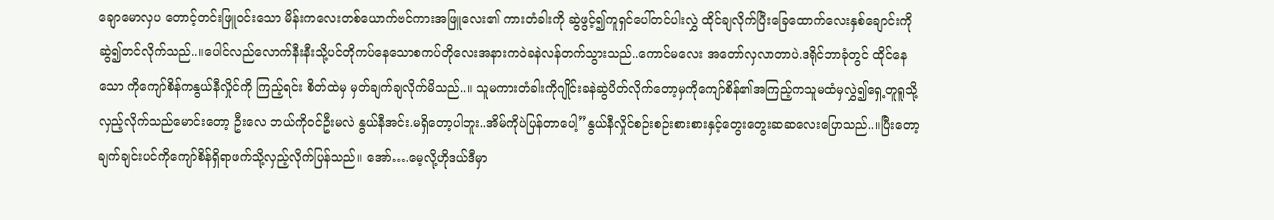ချောမောလှပ တောင့်တင်းဖြူဝင်းသော မိန်းကလေးတစ်ယောက်ဗင်ကားအဖြူလေး၏ ကားတံခါးကို ဆွဲဖွင့်၍ကူရှင်ပေါ်တင်ပါးလွှဲ ထိုင်ချလိုက်ပြီးခြေထောက်လေးနှစ်ချောင်းကိုဆွဲ၍တင်လိုက်သည်..။ပေါင်လည်လောက်နီးနီးသို့ပင်တိုကပ်နေသောစကပ်တိုလေးအနားကဝဲခနဲလန်တက်သွားသည်..ကောင်မလေး အတော်လှလာတာပဲ.ဒရိုင်ဘာခုံတွင် ထိုင်နေသော ကိုကျော်စိန်ကနွယ်နီလှိုင်ကို ကြည့်ရင်း စိတ်ထဲမှ မှတ်ချက်ချလိုက်မိသည်..။ သူမကားတံခါးကိုဂျိုင်းခနဲဆွဲပိတ်လိုက်တော့မှကိုကျော်စိန်၏အကြည့်ကသူမထံမှလွှဲ၍ရှေ့တူရူသို့လှည့်လိုက်သည်မောင်းတော့ ဦးလေ ဘယ်ကိုဝင်ဦးမလဲ နွယ်နီအင်း.မရှိတော့ပါဘူး..အိမ်ကိုပဲပြန်တာပေါ့”နွယ်နီလှိုင်စဉ်းစဉ်းစားစားနှင့်တွေးတွေးဆဆလေးပြောသည်..။ပြီးတော့ချက်ချင်းပင်ကိုကျော်စိန်ရှိရာဖက်သို့လှည့်လိုက်ပြန်သည်။ အော်….မေ့လို့ဟိုဒယ်ဒီမှာ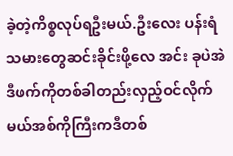ခဲ့တဲ့ကိစ္စလုပ်ရဦးမယ်.ဦးလေး ပန်းရံသမားတွေဆင်းခိုင်းဖို့လေ အင်း ခုပဲအဲဒီဖက်ကိုတစ်ခါတည်းလှည့်ဝင်လိုက်မယ်အစ်ကိုကြီးကဒီတစ်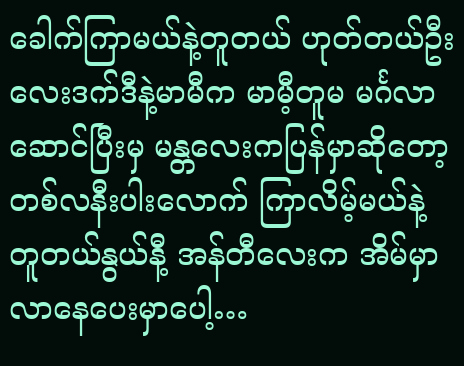ခေါက်ကြာမယ်နဲ့တူတယ် ဟုတ်တယ်ဦးလေးဒက်ဒီနဲ့မာမီက မာမီ့တူမ မင်္ဂလာဆောင်ပြီးမှ မန္တလေးကပြန်မှာဆိုတော့တစ်လနီးပါးလောက် ကြာလိမ့်မယ်နဲ့ တူတယ်နွယ်နီ့ အန်တီလေးက အိမ်မှာလာနေပေးမှာပေါ့…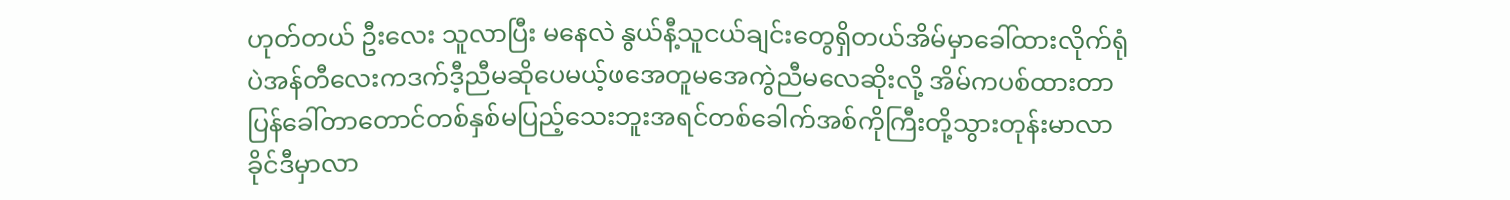ဟုတ်တယ် ဦးလေး သူလာပြီး မနေလဲ နွယ်နီ့သူငယ်ချင်းတွေရှိတယ်အိမ်မှာခေါ်ထားလိုက်ရုံပဲအန်တီလေးကဒက်ဒီ့ညီမဆိုပေမယ့်ဖအေတူမအေကွဲညီမလေဆိုးလို့ အိမ်ကပစ်ထားတာ ပြန်ခေါ်တာတောင်တစ်နှစ်မပြည့်သေးဘူးအရင်တစ်ခေါက်အစ်ကိုကြီးတို့သွားတုန်းမာလာခိုင်ဒီမှာလာ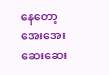နေတော့အေးအေးဆေးဆေး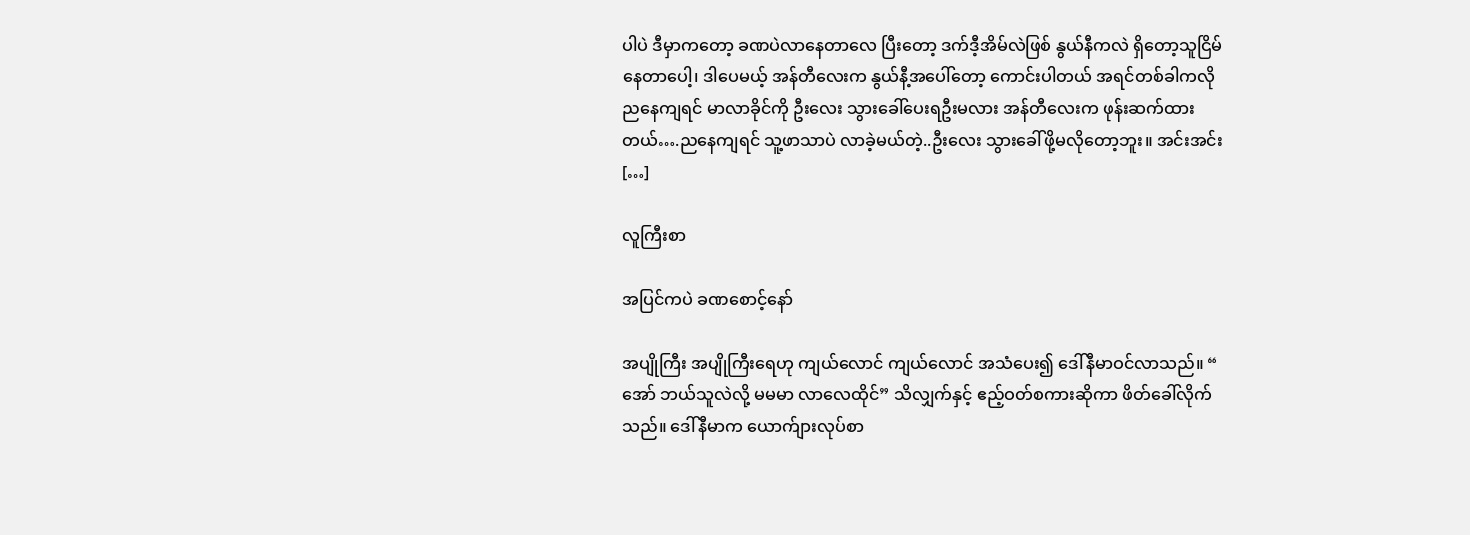ပါပဲ ဒီမှာကတော့ ခဏပဲလာနေတာလေ ပြီးတော့ ဒက်ဒီ့အိမ်လဲဖြစ် နွယ်နီကလဲ ရှိတော့သူငြိမ်နေတာပေါ့၊ ဒါပေမယ့် အန်တီလေးက နွယ်နီ့အပေါ်တော့ ကောင်းပါတယ် အရင်တစ်ခါကလို ညနေကျရင် မာလာခိုင်ကို ဦးလေး သွားခေါ်ပေးရဦးမလား အန်တီလေးက ဖုန်းဆက်ထားတယ်….ညနေကျရင် သူ့ဖာသာပဲ လာခဲ့မယ်တဲ့..ဦးလေး သွားခေါ်ဖို့မလိုတော့ဘူး။ အင်းအင်း […]

လူကြီးစာ

အပြင်ကပဲ ခဏစောင့်နော်

အပျိုကြီး အပျိုကြီးရေဟု ကျယ်လောင် ကျယ်လောင် အသံပေး၍ ဒေါ်နီမာဝင်လာသည်။ “ အော် ဘယ်သူလဲလို့ မမမာ လာလေထိုင်” သိလျှက်နှင့် ဧည့်ဝတ်စကားဆိုကာ ဖိတ်ခေါ်လိုက်သည်။ ဒေါ်နီမာက ယောက်ျားလုပ်စာ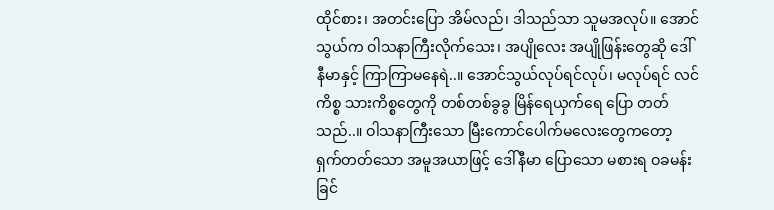ထိုင်စား၊ အတင်းပြော အိမ်လည်၊ ဒါသည်သာ သူမအလုပ်။ အောင်သွယ်က ဝါသနာကြီးလိုက်သေး၊ အပျိုလေး အပျိုဖြန်းတွေဆို ဒေါ်နီမာနှင့် ကြာကြာမနေရဲ..။ အောင်သွယ်လုပ်ရင်လုပ်၊ မလုပ်ရင် လင်ကိစ္စ သားကိစ္စတွေကို တစ်တစ်ခွခွ မြိန်ရေယှက်ရေ ပြော တတ်သည်..။ ဝါသနာကြီးသော မြီးကောင်ပေါက်မလေးတွေကတော့ ရှက်တတ်သော အမူအယာဖြင့် ဒေါ်နီမာ ပြောသော မစားရ ဝခမန်း ခြင်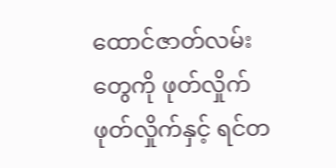ထောင်ဇာတ်လမ်းတွေကို ဖုတ်လှိုက် ဖုတ်လှိုက်နှင့် ရင်တ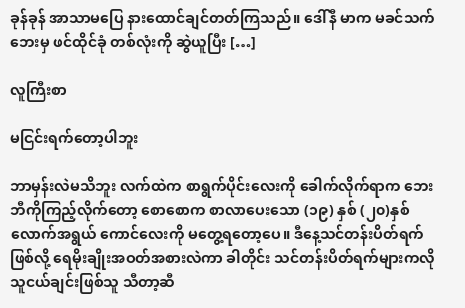ခုန်ခုန် အာသာမပြေ နားထောင်ချင်တတ်ကြသည်။ ဒေါ်နီ မာက မခင်သက်ဘေးမှ ဖင်ထိုင်ခုံ တစ်လုံးကို ဆွဲယူပြီး […]

လူကြီးစာ

မငြင်းရက်တော့ပါဘူး

ဘာမှန်းလဲမသိဘူး လက်ထဲက စာရွက်ပိုင်းလေးကို ခေါက်လိုက်ရာက ဘေးဘီကိုကြည့်လိုက်တော့ စောစောက စာလာပေးသော (၁၉) နှစ် (၂၀)နှစ်လောက်အရွယ် ကောင်လေးကို မတွေ့ရတော့ပေ။ ဒီနေ့သင်တန်းပိတ်ရက်ဖြစ်လို့ ရေမိုးချိုးအဝတ်အစားလဲကာ ခါတိုင်း သင်တန်းပိတ်ရက်များကလို သူငယ်ချင်းဖြစ်သူ သီတာ့ဆီ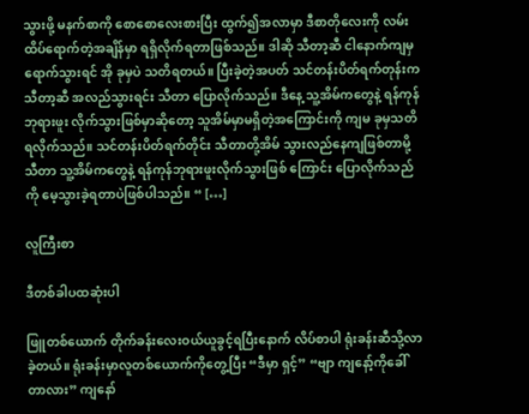သွားဖို့ မနက်စာကို စောစောလေးစားပြီး ထွက်၍အလာမှာ ဒီစာတိုလေးကို လမ်းထိပ်ရောက်တဲ့အချိန်မှာ ရရှိလိုက်ရတာဖြစ်သည်။ ဒါဆို သီတာ့ဆီ ငါနောက်ကျမှ ရောက်သွားရင် အို ခုမှပဲ သတိရတယ်။ ပြီးခဲ့တဲ့အပတ် သင်တန်းပိတ်ရက်တုန်းက သီတာ့ဆီ အလည်သွားရင်း သီတာ ပြောလိုက်သည်။ ဒီနေ့ သူ့အိမ်ကတွေနဲ့ ရန်ကုန်ဘုရားဖူး လိုက်သွားဖြစ်မှာဆိုတော့ သူအိမ်မှာမရှိတဲ့အကြောင်းကို ကျမ ခုမှသတိရလိုက်သည်။ သင်တန်းပိတ်ရက်တိုင်း သီတာတို့အိမ် သွားလည်နေကျဖြစ်တာမို့ သီတာ သူ့အိမ်ကတွေနဲ့ ရန်ကုန်ဘုရားဖူးလိုက်သွားဖြစ် ကြောင်း ပြောလိုက်သည်ကို မေ့သွားခဲ့ရတာပဲဖြစ်ပါသည်။ “ […]

လူကြီးစာ

ဒီတစ်ခါပထဆုံးပါ

ဖြူတစ်ယောက် တိုက်ခန်းလေးဝယ်ယူခွင့်ရပြီးနောက် လိပ်စာပါ ရုံးခန်းဆီသို့လာခဲ့တယ်။ ရုံးခန်းမှာလူတစ်ယောက်ကိုတွေ့ပြီး “ဒီမှာ ရှင့်” “ဗျာ ကျနော့်ကိုခေါ်တာလား” ကျနော်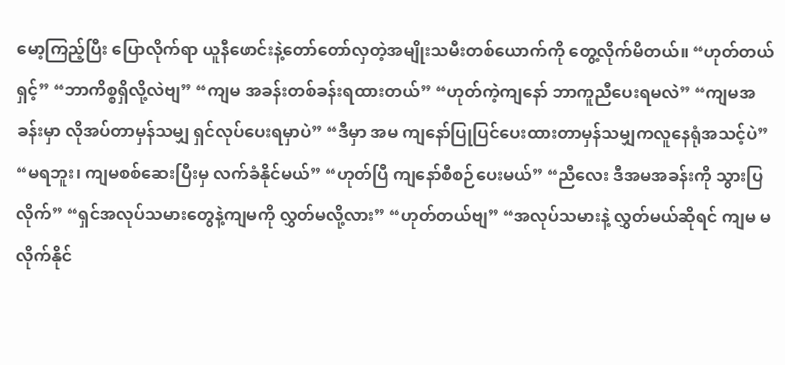မော့ကြည့်ပြီး ပြောလိုက်ရာ ယူနီဖောင်းနဲ့တော်တော်လှတဲ့အမျိုးသမီးတစ်ယောက်ကို တွေ့လိုက်မိတယ်။ “ဟုတ်တယ်ရှင့်” “ဘာကိစ္စရှိလို့လဲဗျ” “ကျမ အခန်းတစ်ခန်းရထားတယ်” “ဟုတ်ကဲ့ကျနော် ဘာကူညီပေးရမလဲ” “ကျမအခန်းမှာ လိုအပ်တာမှန်သမျှ ရှင်လုပ်ပေးရမှာပဲ” “ဒီမှာ အမ ကျနော်ပြုပြင်ပေးထားတာမှန်သမျှကလူနေရုံအသင့်ပဲ” “မရဘူး၊ ကျမစစ်ဆေးပြီးမှ လက်ခံနိုင်မယ်” “ဟုတ်ပြီ ကျနော်စီစဉ်ပေးမယ်” “ညီလေး ဒီအမအခန်းကို သွားပြလိုက်” “ရှင်အလုပ်သမားတွေနဲ့ကျမကို လွှတ်မလို့လား” “ဟုတ်တယ်ဗျ” “အလုပ်သမားနဲ့ လွှတ်မယ်ဆိုရင် ကျမ မလိုက်နိုင်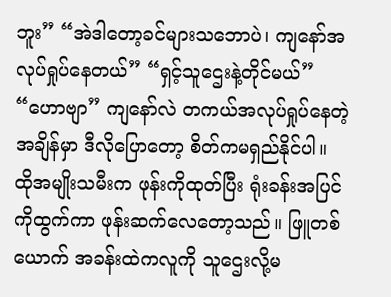ဘူး” “အဲဒါတော့ခင်များသဘောပဲ၊ ကျနော်အလုပ်ရှုပ်နေတယ်” “ရှင့်သူဌေးနဲ့တိုင်မယ်” “ဟောဗျာ” ကျနော်လဲ တကယ်အလုပ်ရှုပ်နေတဲ့အချိန်မှာ ဒီလိုပြောတော့ စိတ်ကမရှည်နိုင်ပါ။ ထိုအမျိုးသမီးက ဖုန်းကိုထုတ်ပြီး ရုံးခန်းအပြင်ကိုထွက်ကာ ဖုန်းဆက်လေတော့သည်။ ဖြူတစ်ယောက် အခန်းထဲကလူကို သူဌေးလို့မ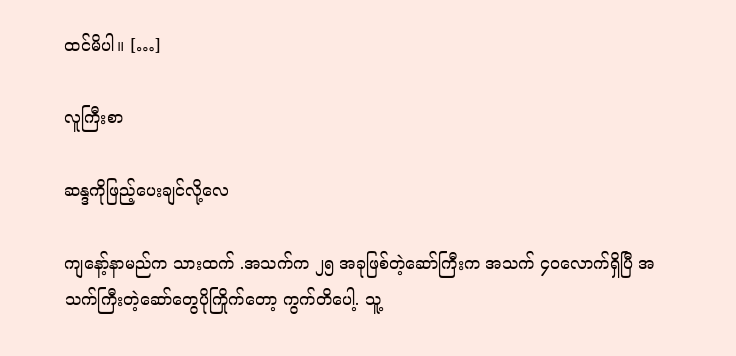ထင်မိပါ။ […]

လူကြီးစာ

ဆန္ဒကိုဖြည့်ပေးချင်လို့လေ

ကျနော့်နာမည်က သားထက် .အသက်က ၂၅ အခုဖြစ်တဲ့ဆော်ကြီးက အသက် ၄၀လောက်ရှိပြီ အသက်ကြီးတဲ့ဆော်တွေပိုကြိုက်တော့ ကွက်တိပေါ့. သူ့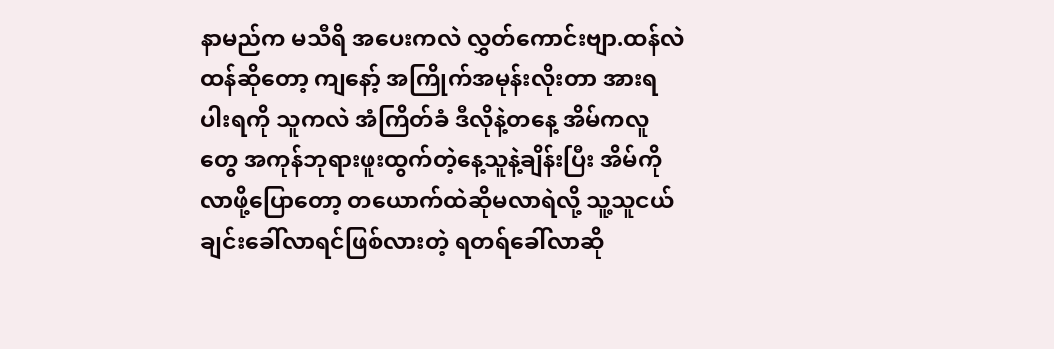နာမည်က မသီရိ အပေးကလဲ လွှတ်ကောင်းဗျာ.ထန်လဲထန်ဆိုတော့ ကျနော့် အကြိုက်အမုန်းလိုးတာ အားရပါးရကို သူကလဲ အံကြိတ်ခံ ဒီလိုနဲ့တနေ့ အိမ်ကလူတွေ အကုန်ဘုရားဖူးထွက်တဲ့နေ့သူနဲ့ချိန်းပြီး အိမ်ကိုလာဖို့ပြောတော့ တယောက်ထဲဆိုမလာရဲလို့ သူ့သူငယ်ချင်းခေါ်လာရင်ဖြစ်လားတဲ့ ရတရ်ခေါ်လာဆို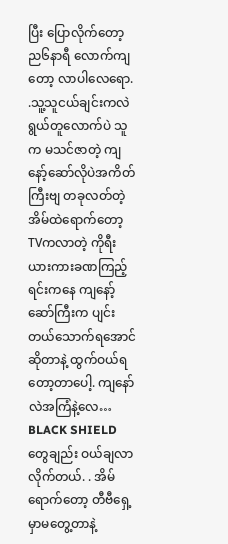ပြီး ပြောလိုက်တော့ ည၆နာရီ လောက်ကျတော့ လာပါလေရော. .သူ့သူငယ်ချင်းကလဲ ရွယ်တူလောက်ပဲ သူက မသင်ဇာတဲ့ ကျနော့်ဆော်လိုပဲအကိတ်ကြီးဗျ တခုလတ်တဲ့ အိမ်ထဲရောက်တော့ TVကလာတဲ့ ကိုရီးယားကားခဏကြည့်ရင်းကနေ ကျနော့်ဆော်ကြီးက ပျင်းတယ်သောက်ရအောင် ဆိုတာနဲ့ ထွက်ဝယ်ရတော့တာပေါ့. ကျနော်လဲအကြံနဲ့လေ… BLACK SHIELD တွေချည်း ဝယ်ချလာလိုက်တယ်. . အိမ် ရောက်တော့ တီဗီရှေ့မှာမတွေ့တာနဲ့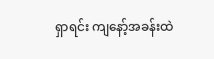ရှာရင်း ကျနော့်အခန်းထဲ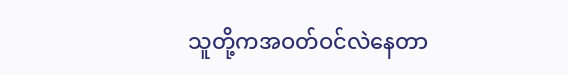သူတို့ကအဝတ်ဝင်လဲနေတာ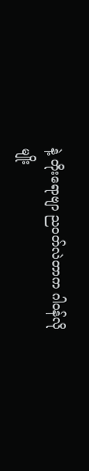နဲ့ တိုးရောဗျာ ညဝတ်လဲတာက ဂါဝန်လိုမျိုး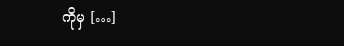ကိုမှ […]